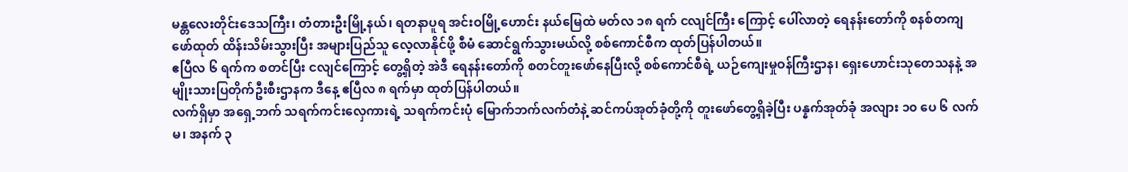မန္တလေးတိုင်းဒေသကြီး၊ တံတားဦးမြို့နယ်၊ ရတနာပူရ အင်းဝမြို့ဟောင်း နယ်မြေထဲ မတ်လ ၁၈ ရက် ငလျင်ကြီး ကြောင့် ပေါ်လာတဲ့ ရေနန်းတော်ကို စနစ်တကျ ဖော်ထုတ် ထိန်းသိမ်းသွားပြီး အများပြည်သူ လေ့လာနိုင်ဖို့ စီမံ ဆောင်ရွက်သွားမယ်လို့ စစ်ကောင်စီက ထုတ်ပြန်ပါတယ်။
ဧပြီလ ၆ ရက်က စတင်ပြီး ငလျင်ကြောင့် တွေ့ရှိတဲ့ အဲဒီ ရေနန်းတော်ကို စတင်တူးဖော်နေပြီးလို့ စစ်ကောင်စီရဲ့ ယဉ်ကျေးမှုဝန်ကြီးဌာန၊ ရှေးဟောင်းသုတေသနနဲ့ အမျိုးသားပြတိုက်ဦးစီးဌာနက ဒီနေ့ ဧပြီလ ၈ ရက်မှာ ထုတ်ပြန်ပါတယ်။
လက်ရှိမှာ အရှေ့ဘက် သရက်ကင်းလှေကားရဲ့ သရက်ကင်းပုံ မြောက်ဘက်လက်တံနဲ့ ဆင်ကပ်အုတ်ခုံတို့ကို တူးဖော်တွေ့ရှိခဲ့ပြီး ပန္နက်အုတ်ခုံ အလျား ၁၀ ပေ ၆ လက်မ၊ အနက် ၃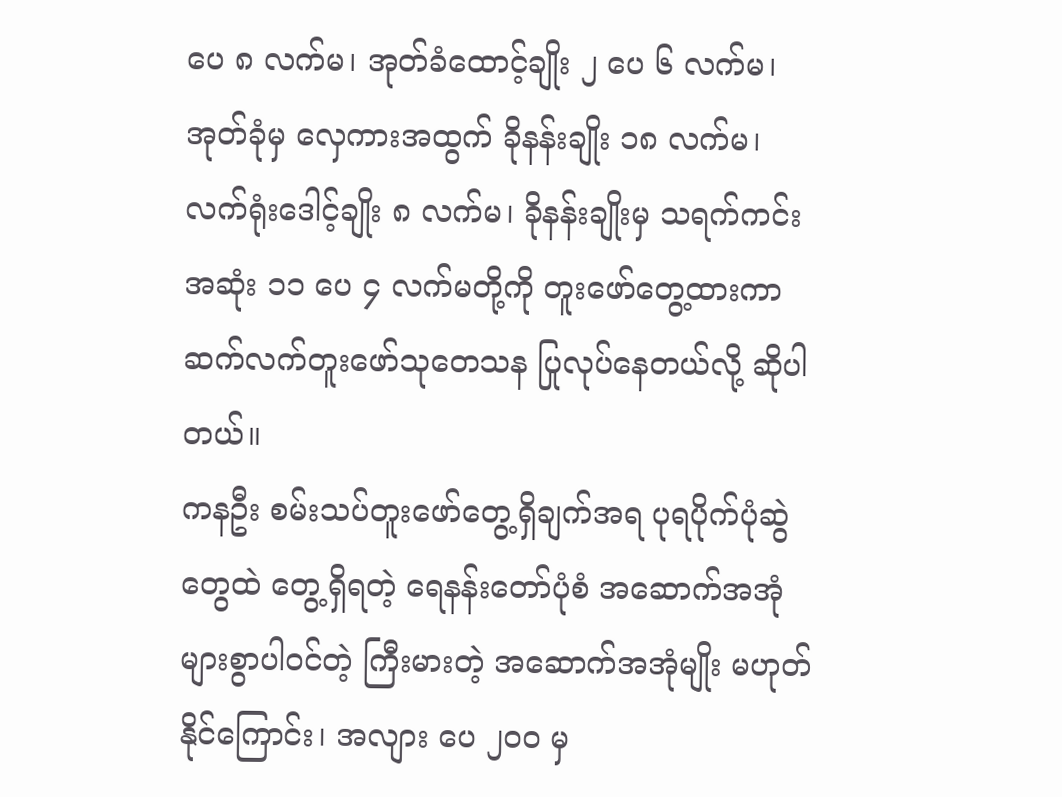ပေ ၈ လက်မ၊ အုတ်ခံထောင့်ချိုး ၂ ပေ ၆ လက်မ၊ အုတ်ခုံမှ လှေကားအထွက် ခိုနန်းချိုး ၁၈ လက်မ၊ လက်ရုံးဒေါင့်ချိုး ၈ လက်မ၊ ခိုနန်းချိုးမှ သရက်ကင်းအဆုံး ၁၁ ပေ ၄ လက်မတို့ကို တူးဖော်တွေ့ထားကာ ဆက်လက်တူးဖော်သုတေသန ပြုလုပ်နေတယ်လို့ ဆိုပါတယ်။
ကနဦး စမ်းသပ်တူးဖော်တွေ့ရှိချက်အရ ပုရပိုက်ပုံဆွဲတွေထဲ တွေ့ရှိရတဲ့ ရေနန်းတော်ပုံစံ အဆောက်အအုံ များစွာပါဝင်တဲ့ ကြီးမားတဲ့ အဆောက်အအုံမျိုး မဟုတ်နိုင်ကြောင်း၊ အလျား ပေ ၂၀၀ မှ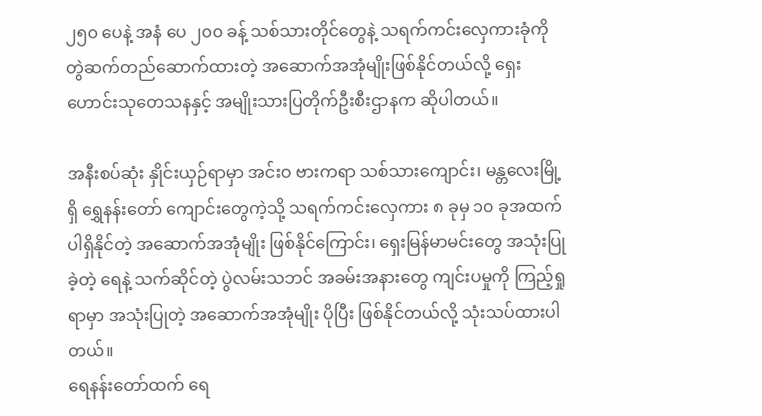၂၅၀ ပေနဲ့ အနံ ပေ ၂၀၀ ခန့် သစ်သားတိုင်တွေနဲ့ သရက်ကင်းလှေကားခုံကို တွဲဆက်တည်ဆောက်ထားတဲ့ အဆောက်အအုံမျိုးဖြစ်နိုင်တယ်လို့ ရှေးဟောင်းသုတေသနနှင့် အမျိုးသားပြတိုက်ဦးစီးဌာနက ဆိုပါတယ်။

အနီးစပ်ဆုံး နှိုင်းယှဉ်ရာမှာ အင်းဝ ဗားကရာ သစ်သားကျောင်း၊ မန္တလေးမြို့ရှိ ရွှေနန်းတော် ကျောင်းတွေကဲ့သို့ သရက်ကင်းလှေကား ၈ ခုမှ ၁၀ ခုအထက်ပါရှိနိုင်တဲ့ အဆောက်အအုံမျိုး ဖြစ်နိုင်ကြောင်း၊ ရှေးမြန်မာမင်းတွေ အသုံးပြုခဲ့တဲ့ ရေနဲ့ သက်ဆိုင်တဲ့ ပွဲလမ်းသဘင် အခမ်းအနားတွေ ကျင်းပမှုကို ကြည့်ရှုရာမှာ အသုံးပြုတဲ့ အဆောက်အအုံမျိုး ပိုပြီး ဖြစ်နိုင်တယ်လို့ သုံးသပ်ထားပါတယ်။
ရေနန်းတော်ထက် ရေ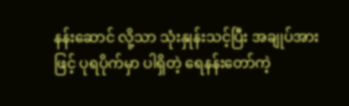နန်းဆောင် လို့သာ သုံးနှုန်းသင့်ပြီး အချုပ်အားဖြင့် ပုရပိုက်မှာ ပါရှိတဲ့ ရေနန်းတော်ကဲ့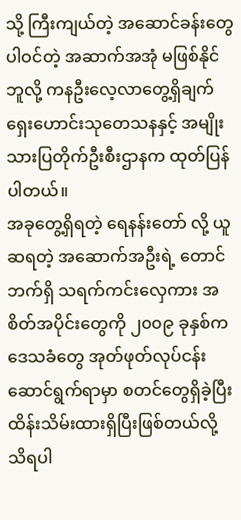သို့ ကြီးကျယ်တဲ့ အဆောင်ခန်းတွေ ပါဝင်တဲ့ အဆာက်အအုံ မဖြစ်နိုင်ဘူလို့ ကနဦးလေ့လာတွေ့ရှိချက် ရှေးဟောင်းသုတေသနနှင့် အမျိုးသားပြတိုက်ဦးစီးဌာနက ထုတ်ပြန်ပါတယ်။
အခုတွေ့ရှိရတဲ့ ရေနန်းတော် လို့ ယူဆရတဲ့ အဆောက်အဦးရဲ့ တောင်ဘက်ရှိ သရက်ကင်းလှေကား အစိတ်အပိုင်းတွေကို ၂၀၀၉ ခုနှစ်က ဒေသခံတွေ အုတ်ဖုတ်လုပ်ငန်း ဆောင်ရွက်ရာမှာ စတင်တွေရှိခဲ့ပြီး ထိန်းသိမ်းထားရှိပြီးဖြစ်တယ်လို့ သိရပါ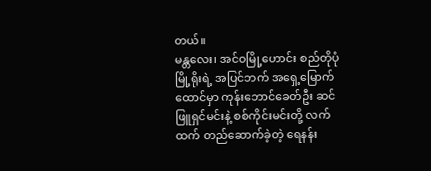တယ်။
မန္တလေး၊ အင်ဝမြို့ဟောင်း စည်တိုပုံ မြို့ရိုးရဲ့ အပြင်ဘက် အရှေ့မြောက်ထောင်မှာ ကုန်းဘောင်ခေတ်ဦး ဆင်ဖြူရှင်မင်းနဲ့ စစ်ကိုင်းမင်းတို့ လက်ထက် တည်ဆောက်ခဲ့တဲ့ ရေနန်း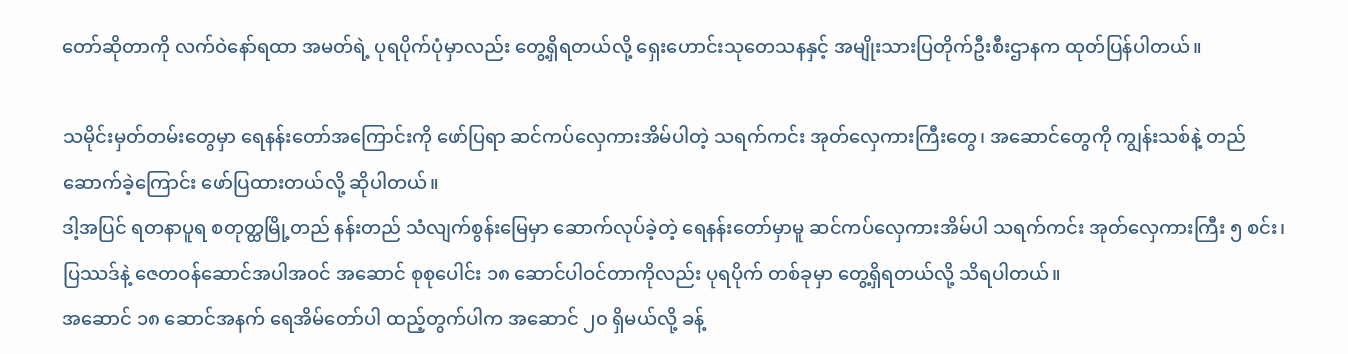တော်ဆိုတာကို လက်ဝဲနော်ရထာ အမတ်ရဲ့ ပုရပိုက်ပုံမှာလည်း တွေ့ရှိရတယ်လို့ ရှေးဟောင်းသုတေသနနှင့် အမျိုးသားပြတိုက်ဦးစီးဌာနက ထုတ်ပြန်ပါတယ်။

သမိုင်းမှတ်တမ်းတွေမှာ ရေနန်းတော်အကြောင်းကို ဖော်ပြရာ ဆင်ကပ်လှေကားအိမ်ပါတဲ့ သရက်ကင်း အုတ်လှေကားကြီးတွေ၊ အဆောင်တွေကို ကျွန်းသစ်နဲ့ တည်ဆောက်ခဲ့ကြောင်း ဖော်ပြထားတယ်လို့ ဆိုပါတယ်။
ဒါ့အပြင် ရတနာပူရ စတုတ္ထမြို့တည် နန်းတည် သံလျက်စွန်းမြေမှာ ဆောက်လုပ်ခဲ့တဲ့ ရေနန်းတော်မှာမူ ဆင်ကပ်လှေကားအိမ်ပါ သရက်ကင်း အုတ်လှေကားကြီး ၅ စင်း၊ ပြဿဒ်နဲ့ ဇေတဝန်ဆောင်အပါအဝင် အဆောင် စုစုပေါင်း ၁၈ ဆောင်ပါဝင်တာကိုလည်း ပုရပိုက် တစ်ခုမှာ တွေ့ရှိရတယ်လို့ သိရပါတယ်။
အဆောင် ၁၈ ဆောင်အနက် ရေအိမ်တော်ပါ ထည့်တွက်ပါက အဆောင် ၂၀ ရှိမယ်လို့ ခန့်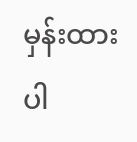မှန်းထားပါ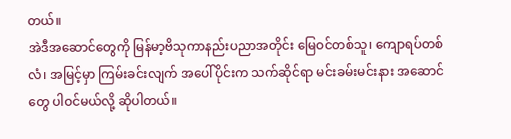တယ်။
အဲဒီအဆောင်တွေကို မြန်မာ့ဗိသုကာနည်းပညာအတိုင်း မြေဝင်တစ်သူ၊ ကျောရပ်တစ်လံ၊ အမြင့်မှာ ကြမ်းခင်းလျက် အပေါ်ပိုင်းက သက်ဆိုင်ရာ မင်းခမ်းမင်းနား အဆောင်တွေ ပါဝင်မယ်လို့ ဆိုပါတယ်။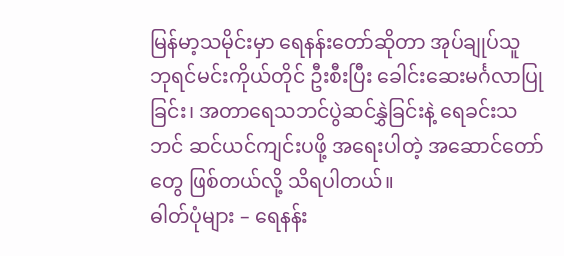မြန်မာ့သမိုင်းမှာ ရေနန်းတော်ဆိုတာ အုပ်ချုပ်သူ ဘုရင်မင်းကိုယ်တိုင် ဦးစီးပြီး ခေါင်းဆေးမင်္ဂလာပြုခြင်း၊ အတာရေသဘင်ပွဲဆင်နွှဲခြင်းနဲ့ ရေခင်းသဘင် ဆင်ယင်ကျင်းပဖို့ အရေးပါတဲ့ အဆောင်တော်တွေ ဖြစ်တယ်လို့ သိရပါတယ်။
ဓါတ်ပုံများ – ရေနန်း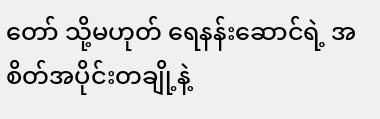တော် သို့မဟုတ် ရေနန်းဆောင်ရဲ့ အစိတ်အပိုင်းတချို့နဲ့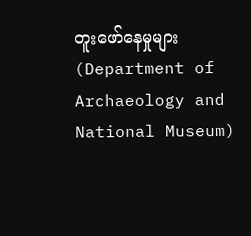တူးဖော်နေမှုများ (Department of Archaeology and National Museum)